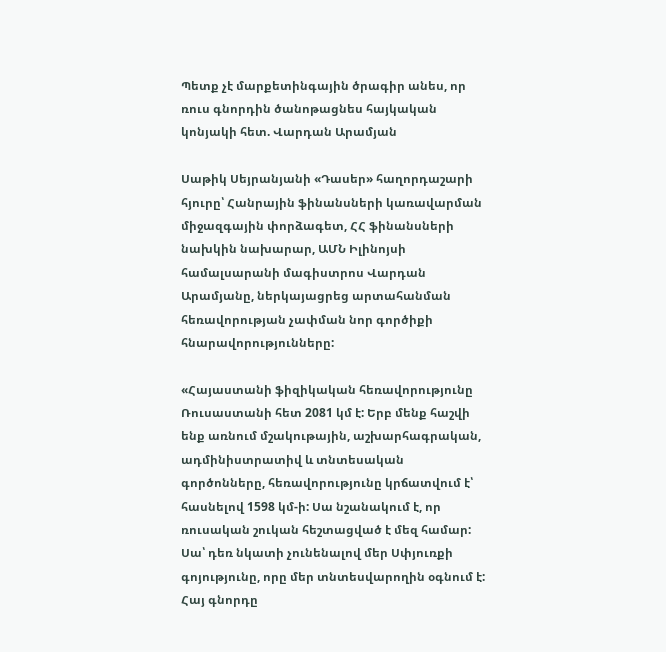Պետք չէ մարքետինգային ծրագիր անես, որ ռուս գնորդին ծանոթացնես հայկական կոնյակի հետ. Վարդան Արամյան

Սաթիկ Սեյրանյանի «Դասեր» հաղորդաշարի հյուրը՝ Հանրային ֆինանսների կառավարման միջազգային փորձագետ, ՀՀ ֆինանսների նախկին նախարար, ԱՄՆ Իլինոյսի համալսարանի մագիստրոս Վարդան Արամյանը, ներկայացրեց արտահանման հեռավորության չափման նոր գործիքի հնարավորությունները:

«Հայաստանի ֆիզիկական հեռավորությունը Ռուսաստանի հետ 2081 կմ է: Երբ մենք հաշվի ենք առնում մշակութային, աշխարհագրական, ադմինիստրատիվ և տնտեսական գործոնները, հեռավորությունը կրճատվում է՝ հասնելով 1598 կմ-ի: Սա նշանակում է, որ ռուսական շուկան հեշտացված է մեզ համար: Սա՝ դեռ նկատի չունենալով մեր Սփյուռքի գոյությունը, որը մեր տնտեսվարողին օգնում է: Հայ գնորդը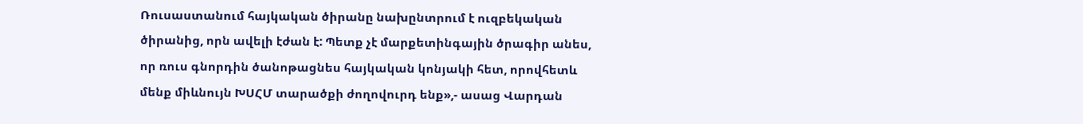Ռուսաստանում հայկական ծիրանը նախընտրում է ուզբեկական ծիրանից, որն ավելի էժան է: Պետք չէ մարքետինգային ծրագիր անես, որ ռուս գնորդին ծանոթացնես հայկական կոնյակի հետ, որովհետև մենք միևնույն ԽՍՀՄ տարածքի ժողովուրդ ենք»,- ասաց Վարդան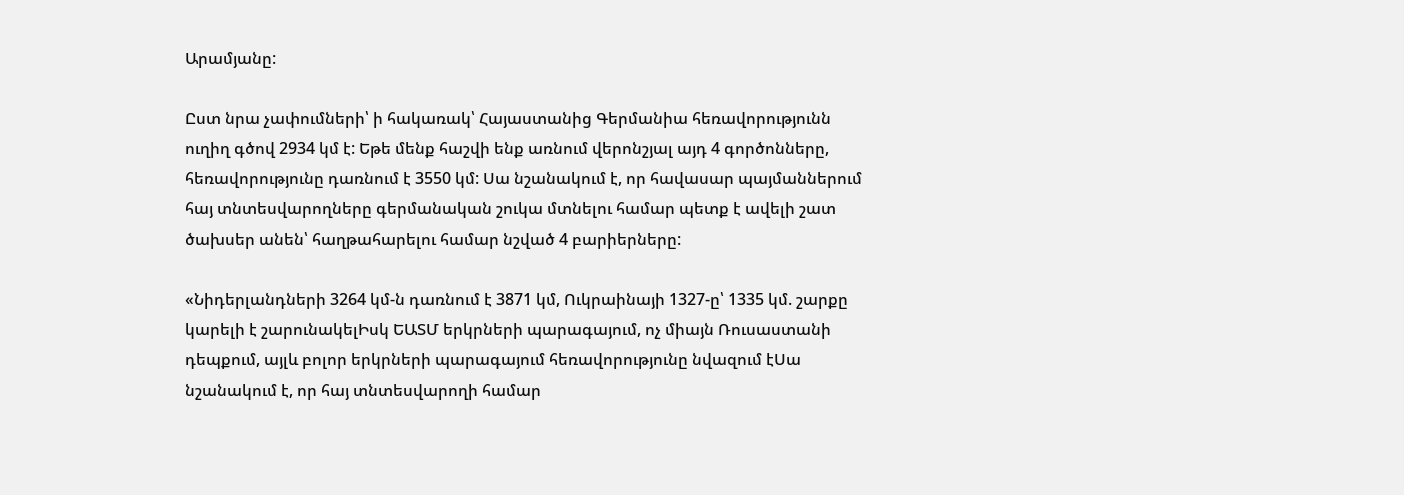Արամյանը:

Ըստ նրա չափումների՝ ի հակառակ՝ Հայաստանից Գերմանիա հեռավորությունն ուղիղ գծով 2934 կմ է: Եթե մենք հաշվի ենք առնում վերոնշյալ այդ 4 գործոնները, հեռավորությունը դառնում է 3550 կմ: Սա նշանակում է, որ հավասար պայմաններում հայ տնտեսվարողները գերմանական շուկա մտնելու համար պետք է ավելի շատ ծախսեր անեն՝ հաղթահարելու համար նշված 4 բարիերները:

«Նիդերլանդների 3264 կմ-ն դառնում է 3871 կմ, Ուկրաինայի 1327-ը՝ 1335 կմ. շարքը կարելի է շարունակելԻսկ ԵԱՏՄ երկրների պարագայում, ոչ միայն Ռուսաստանի դեպքում, այլև բոլոր երկրների պարագայում հեռավորությունը նվազում էՍա նշանակում է, որ հայ տնտեսվարողի համար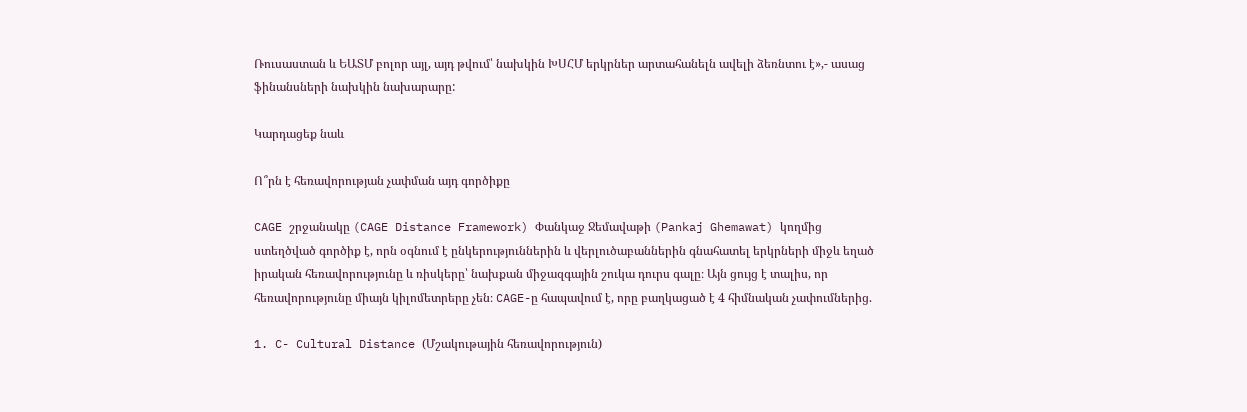Ռուսաստան և ԵԱՏՄ բոլոր այլ, այդ թվում՝ նախկին ԽՍՀՄ երկրներ արտահանելն ավելի ձեռնտու է»,- ասաց ֆինանսների նախկին նախարարը:

Կարդացեք նաև

Ո՞րն է հեռավորության չափման այդ գործիքը

CAGE շրջանակը (CAGE Distance Framework) Փանկաջ Ջեմավաթի (Pankaj Ghemawat) կողմից ստեղծված գործիք է, որն օգնում է ընկերություններին և վերլուծաբաններին գնահատել երկրների միջև եղած իրական հեռավորությունը և ռիսկերը՝ նախքան միջազգային շուկա դուրս գալը։ Այն ցույց է տալիս, որ հեռավորությունը միայն կիլոմետրերը չեն։ CAGE-ը հապավում է, որը բաղկացած է 4 հիմնական չափումներից.

1. C- Cultural Distance (Մշակութային հեռավորություն)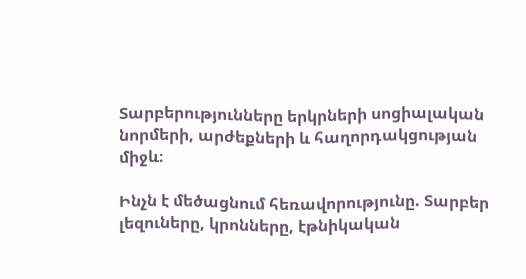Տարբերությունները երկրների սոցիալական նորմերի, արժեքների և հաղորդակցության միջև։

Ինչն է մեծացնում հեռավորությունը. Տարբեր լեզուները, կրոնները, էթնիկական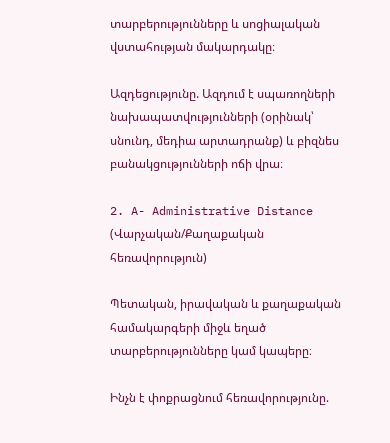տարբերությունները և սոցիալական վստահության մակարդակը։

Ազդեցությունը. Ազդում է սպառողների նախապատվությունների (օրինակ՝ սնունդ, մեդիա արտադրանք) և բիզնես բանակցությունների ոճի վրա։

2. A- Administrative Distance (Վարչական/Քաղաքական հեռավորություն)

Պետական, իրավական և քաղաքական համակարգերի միջև եղած տարբերությունները կամ կապերը։

Ինչն է փոքրացնում հեռավորությունը.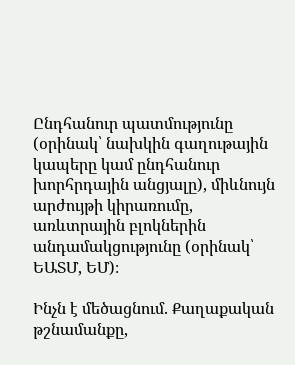Ընդհանուր պատմությունը (օրինակ՝ նախկին գաղութային կապերը կամ ընդհանուր խորհրդային անցյալը), միևնույն արժույթի կիրառումը, առևտրային բլոկներին անդամակցությունը (օրինակ՝ ԵԱՏՄ, ԵՄ)։

Ինչն է մեծացնում. Քաղաքական թշնամանքը,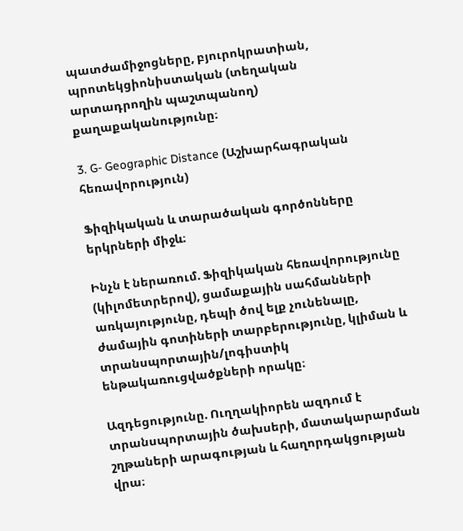պատժամիջոցները, բյուրոկրատիան, պրոտեկցիոնիստական (տեղական արտադրողին պաշտպանող) քաղաքականությունը։

3. G- Geographic Distance (Աշխարհագրական հեռավորություն)

Ֆիզիկական և տարածական գործոնները երկրների միջև։

Ինչն է ներառում. Ֆիզիկական հեռավորությունը (կիլոմետրերով), ցամաքային սահմանների առկայությունը, դեպի ծով ելք չունենալը, ժամային գոտիների տարբերությունը, կլիման և տրանսպորտային/լոգիստիկ ենթակառուցվածքների որակը։

Ազդեցությունը. Ուղղակիորեն ազդում է տրանսպորտային ծախսերի, մատակարարման շղթաների արագության և հաղորդակցության վրա։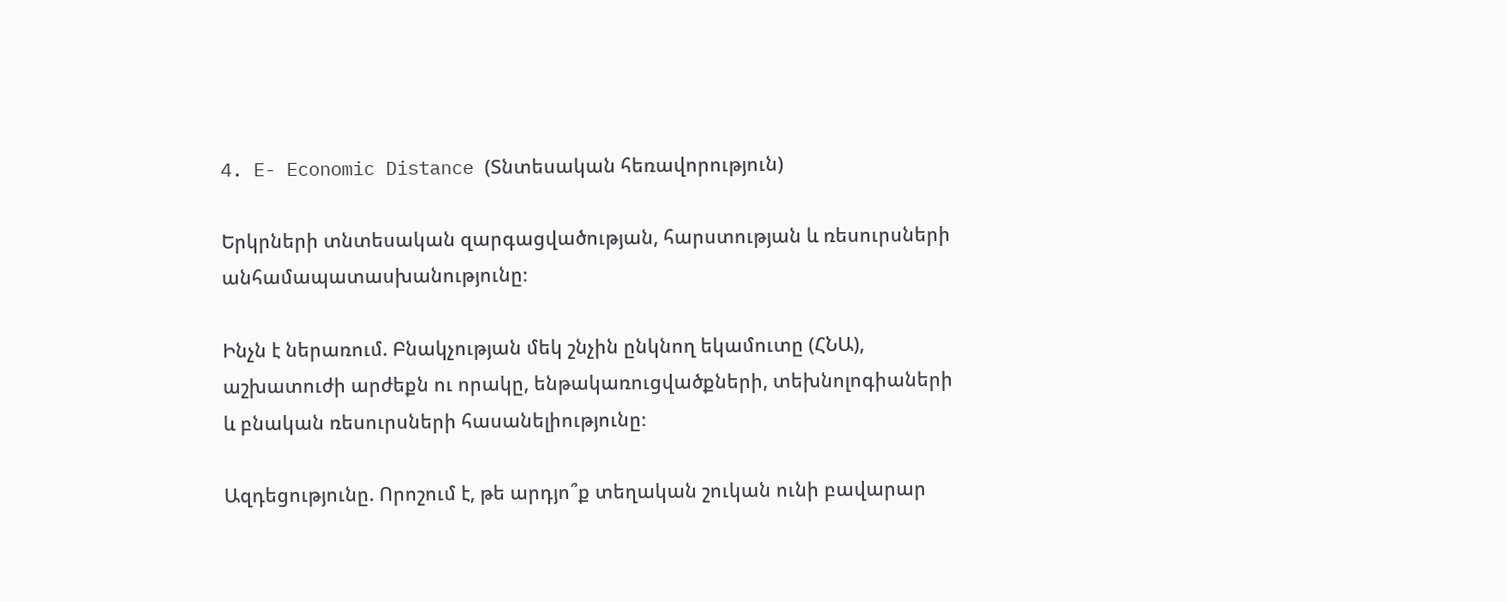4. E- Economic Distance (Տնտեսական հեռավորություն)

Երկրների տնտեսական զարգացվածության, հարստության և ռեսուրսների անհամապատասխանությունը։

Ինչն է ներառում. Բնակչության մեկ շնչին ընկնող եկամուտը (ՀՆԱ), աշխատուժի արժեքն ու որակը, ենթակառուցվածքների, տեխնոլոգիաների և բնական ռեսուրսների հասանելիությունը։

Ազդեցությունը. Որոշում է, թե արդյո՞ք տեղական շուկան ունի բավարար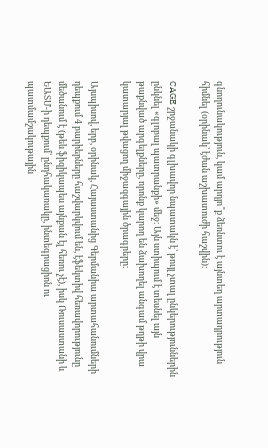գնողունակություն, կամ արդյո՞ք ձեռնտու է այնտեղ արտադրություն հիմնել (օրինակ՝ էժան աշխատուժի հաշվին)։

CAGE շրջանակի գլխավոր նպատակն է՝ թույլ չտալ ընկերություններին ընկնել «գլոբալ պատրանքի» մեջ։ Այն ստիպում է տեսնել այն թաքնված արգելքները, որոնք կարող են ձախողել անգամ թղթի վրա կատարյալ թվացող միջազգային ծրագրերը։

Այսպիսով, երբ, օրինակ, Հայաստանից Գերմանիա արտահանումների դեպքում 4 բարիերները հաշվարկվում են, էֆեկտիվ հեռավորությունը մեծանում է (թեև ֆիզիկապես այնքան էլ հեռու չէ), իսկ Ռուսաստանի և ԵԱՏՄ-ի դեպքում՝ ընդհակառակը, ինտեգրացիոն ու պատմամշակութային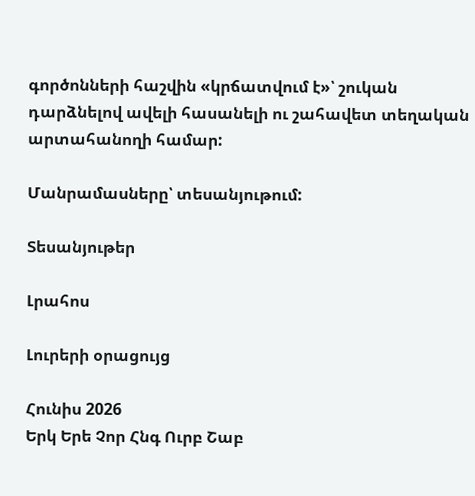գործոնների հաշվին «կրճատվում է»՝ շուկան դարձնելով ավելի հասանելի ու շահավետ տեղական արտահանողի համար:

Մանրամասները՝ տեսանյութում:

Տեսանյութեր

Լրահոս

Լուրերի օրացույց

Հունիս 2026
Երկ Երե Չոր Հնգ Ուրբ Շաբ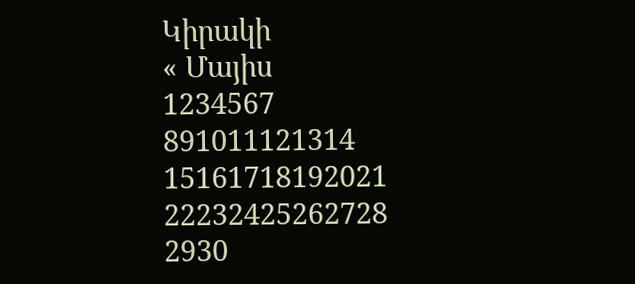Կիրակի
« Մայիս
1234567
891011121314
15161718192021
22232425262728
2930